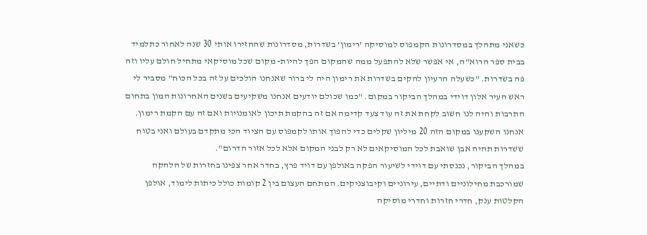כשאני מתהלך במסדרונות הקמפוס למוסיקה 'רימון' בשדרות, מסדרונות שהחזירו אותי 30 שנה לאחור כתלמיד בבית ספר הרוא"ה, אי אפשר שלא להתפעל ממה שהמקום הפך להיות- מקום שכל מוסיקאי מתחיל חולם עליו וזה פה בשדרות. "כשעלה הרעיון להקים בשדרות את רימון היה לי ברור שאנחנו הולכים על זה בכל הכוח" מסביר לי ראש העיר אלון דוידי במהלך הביקור במקום. "כמו שכולם יודעים אנחנו משקיעים בשנים האחרונות המון בתחום התרבות והיה לנו חשוב לקחת את זה עוד צעד קדימה אם זה בהקמת תיכון לאומנויות ואם זה עם הקמת רימון. אנחנו השקענו במקום הזה 20 מיליון שקלים כדי להפוך אותו לקמפוס עם הציוד הכי מתקדם בעולם ואני בטוח ששדרות תהיה אבן שואבת לכל המוסיקאים לא רק לבני המקום אלא לכל אזור הדרום".
במהלך הביקור, נכנסתי עם דוידי לשיעור הפקה באולפן עם דויד פרץ, בחדר אחר צפינו בחזרות של הלהקה שמורכבת מחילוניים ודתיים, עירוניים וקיבוצניקים. המתחם העצום בין 2 קומות כולל כיתות לימוד, אולפן הקלטות ענק, חדרי חזרות וחדרי מוסיקה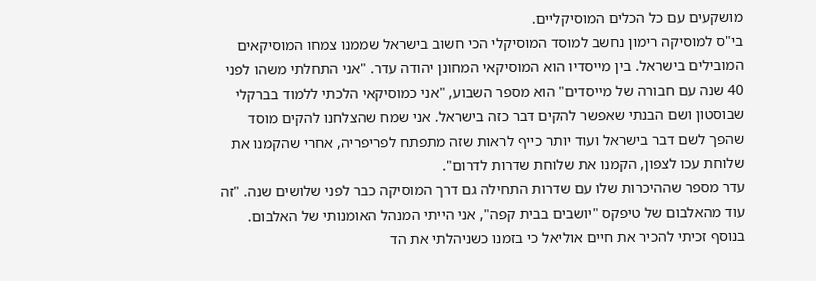מושקעים עם כל הכלים המוסיקליים.
בי"ס למוסיקה רימון נחשב למוסד המוסיקלי הכי חשוב בישראל שממנו צמחו המוסיקאים המובילים בישראל. בין מייסדיו הוא המוסיקאי המחונן יהודה עדר. "אני התחלתי משהו לפני 40 שנה עם חבורה של מייסדים" הוא מספר השבוע, "אני כמוסיקאי הלכתי ללמוד בברקלי שבוסטון ושם הבנתי שאפשר להקים דבר כזה בישראל. אני שמח שהצלחנו להקים מוסד שהפך לשם דבר בישראל ועוד יותר כייף לראות שזה מתפתח לפריפריה, אחרי שהקמנו את שלוחת עכו לצפון, הקמנו את שלוחת שדרות לדרום".
עדר מספר שההיכרות שלו עם שדרות התחילה גם דרך המוסיקה כבר לפני שלושים שנה. "זה עוד מהאלבום של טיפקס "יושבים בבית קפה", אני הייתי המנהל האומנותי של האלבום. בנוסף זכיתי להכיר את חיים אוליאל כי בזמנו כשניהלתי את הד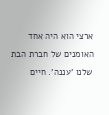ארצי הוא היה אחד האומנים של חברת הבת שלנו 'עננה'. חיים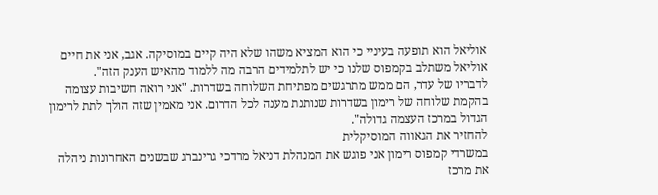אוליאל הוא תופעה בעיניי כי הוא המציא משהו שלא היה קיים במוסיקה. אגב, אני את חיים אוליאל משתלב בקמפוס שלנו כי יש לתלמידים הרבה מה ללמוד מהאיש הענק הזה".
לדבריו של עדר, הם ממש מתרגשים מפתיחת השלוחה בשדרות. "אני רואה חשיבות עצומה בהקמת שלוחה של רימון בשדרות שנותנת מענה לכל הדרום. אני מאמין שזה הולך לתת לרימון הגדול במרכז העצמה גדולה".
להחזיר את הגאווה המוסיקלית
במשרדי קמפוס רימון אני פוגש את המנהלת דניאל מרדכי גרינברג שבשנים האחרונות ניהלה את מרכז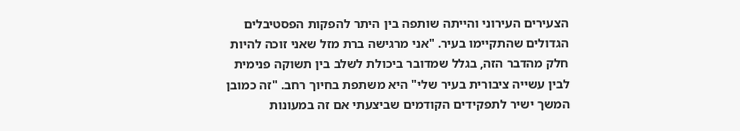הצעירים העירוני והייתה שותפה בין היתר להפקות הפסטיבלים הגדולים שהתקיימו בעיר. "אני מרגישה ברת מזל שאני זוכה להיות חלק מהדבר הזה, בגלל שמדובר ביכולת לשלב בין תשוקה פנימית לבין עשייה ציבורית בעיר שלי" היא משתפת בחיוך רחב. "זה כמובן המשך ישיר לתפקידים הקודמים שביצעתי אם זה במעונות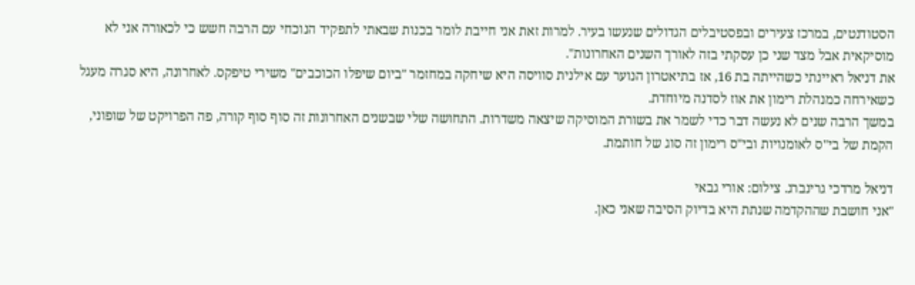הסטודנטים, במרכז צעירים ובפסטיבלים הגדולים שנעשו בעיר. למרות זאת אני חייבת לומר בכנות שבאתי לתפקיד הנוכחי עם הרבה חשש כי לכאורה אני לא מוסיקאית אבל מצד שני כן עסקתי בזה לאורך השנים האחרונות".
את דניאל ראיינתי כשהייתה בת 16, אז בתיאטרון הנוער עם אילנית סוויסה היא שיחקה במחזמר "ביום שיפלו הכוכבים" משירי טיפקס. לאחרונה, היא סגרה מעגל כשאירחה כמנהלת רימון את אוז לסדנה מיוחדת.
במשך הרבה שנים לא נעשה דבר כדי לשמר את בשורת המוסיקה שיצאה משדרות. התחושה שלי שבשנים האחרונות זה סוף סוף קורה, פה הפרויקט של שופוני, הקמת של בי"ס לאומנויות ובי"ס רימון זה סוג של חותמת.

דניאל מרדכי גרינברג. צילום: אורי גבאי
"אני חושבת שההקדמה שנתת היא בדיוק הסיבה שאני כאן.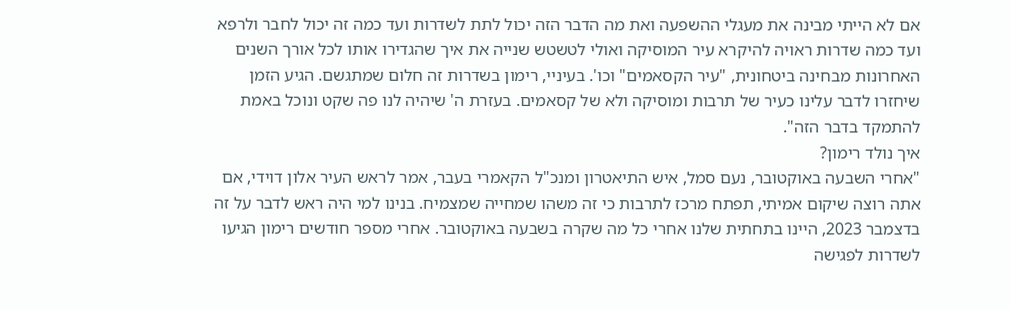אם לא הייתי מבינה את מעגלי ההשפעה ואת מה הדבר הזה יכול לתת לשדרות ועד כמה זה יכול לחבר ולרפא ועד כמה שדרות ראויה להיקרא עיר המוסיקה ואולי לטשטש שנייה את איך שהגדירו אותו לכל אורך השנים האחרונות מבחינה ביטחונית, "עיר הקסאמים" וכו'. בעיניי, רימון בשדרות זה חלום שמתגשם. הגיע הזמן שיחזרו לדבר עלינו כעיר של תרבות ומוסיקה ולא של קסאמים. בעזרת ה' שיהיה לנו פה שקט ונוכל באמת להתמקד בדבר הזה".
איך נולד רימון?
"אחרי השבעה באוקטובר, נעם סמל, איש התיאטרון ומנכ"ל הקאמרי בעבר, אמר לראש העיר אלון דוידי, אם אתה רוצה שיקום אמיתי, תפתח מרכז לתרבות כי זה משהו שמחייה שמצמיח. בנינו למי היה ראש לדבר על זה בדצמבר 2023, היינו בתחתית שלנו אחרי כל מה שקרה בשבעה באוקטובר. אחרי מספר חודשים רימון הגיעו לשדרות לפגישה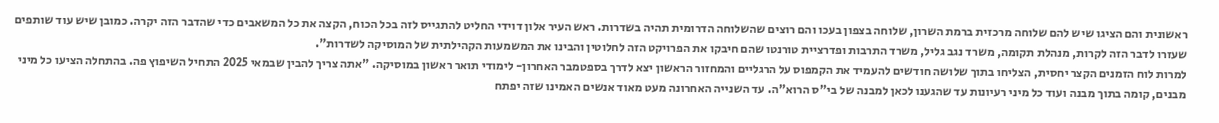ראשונית והם הציגו שיש להם שלוחה מרכזית ברמת השרון, שלוחה בצפון בעכו והם רוצים שהשלוחה הדרומית תהיה בשדרות. ראש העיר אלון דוידי החליט להתגייס לזה בכל הכוח, הקצה את כל המשאבים כדי שהדבר הזה יקרה. כמובן שיש עוד שותפים שעזרו לדבר הזה לקרות, מנהלת תקומה, משרד נגב גליל, משרד התרבות ופדרציית טורנטו שהם חיבקו את הפרויקט הזה לחלוטין והבינו את המשמעות הקהילתית של המוסיקה לשדרות".
למרות לוח הזמנים הקצר יחסית, הצליחו בתוך שלושה חודשים להעמיד את הקמפוס על הרגליים והמחזור הראשון יצא לדרך בספטמבר האחרון- לימודי תואר ראשון במוסיקה. "אתה צריך להבין שבמאי 2025 התחיל השיפוץ פה. בהתחלה הציעו כל מיני מבנים, קומה בתוך מבנה ועוד כל מיני רעיונות עד שהגענו לכאן למבנה של בי"ס הרוא"ה. עד השנייה האחרונה מעט מאוד אנשים האמינו שזה יפתח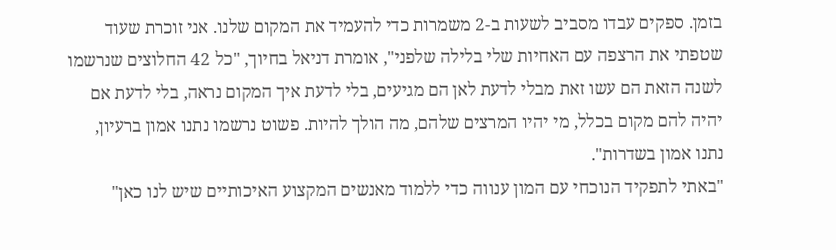בזמן. ספקים עבדו מסביב לשעות ב-2 משמרות כדי להעמיד את המקום שלנו. אני זוכרת שעוד שטפתי את הרצפה עם האחיות שלי בלילה שלפני", אומרת דניאל בחיוך, "כל 42 החלוצים שנרשמו לשנה הזאת הם עשו זאת מבלי לדעת לאן הם מגיעים, בלי לדעת איך המקום נראה, בלי לדעת אם יהיה להם מקום בכלל, מי יהיו המרצים שלהם, מה הולך להיות. פשוט נרשמו נתנו אמון ברעיון, נתנו אמון בשדרות".
"באתי לתפקיד הנוכחי עם המון ענווה כדי ללמוד מאנשים המקצוע האיכותיים שיש לנו כאן"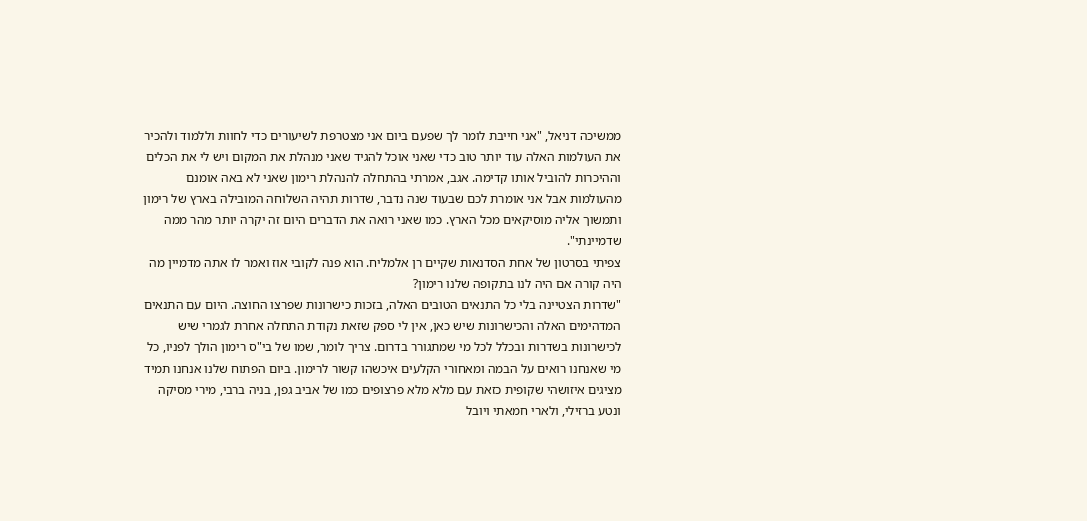ממשיכה דניאל, "אני חייבת לומר לך שפעם ביום אני מצטרפת לשיעורים כדי לחוות וללמוד ולהכיר את העולמות האלה עוד יותר טוב כדי שאני אוכל להגיד שאני מנהלת את המקום ויש לי את הכלים וההיכרות להוביל אותו קדימה. אגב, אמרתי בהתחלה להנהלת רימון שאני לא באה אומנם מהעולמות אבל אני אומרת לכם שבעוד שנה נדבר, שדרות תהיה השלוחה המובילה בארץ של רימון ותמשוך אליה מוסיקאים מכל הארץ. כמו שאני רואה את הדברים היום זה יקרה יותר מהר ממה שדמיינתי".
צפיתי בסרטון של אחת הסדנאות שקיים רן אלמליח. הוא פנה לקובי אוז ואמר לו אתה מדמיין מה היה קורה אם היה לנו בתקופה שלנו רימון?
"שדרות הצטיינה בלי כל התנאים הטובים האלה, בזכות כישרונות שפרצו החוצה. היום עם התנאים המדהימים האלה והכישרונות שיש כאן, אין לי ספק שזאת נקודת התחלה אחרת לגמרי שיש לכישרונות בשדרות ובכלל לכל מי שמתגורר בדרום. צריך לומר, שמו של בי"ס רימון הולך לפניו, כל מי שאנחנו רואים על הבמה ומאחורי הקלעים איכשהו קשור לרימון. ביום הפתוח שלנו אנחנו תמיד מציגים איזושהי שקופית כזאת עם מלא מלא פרצופים כמו של אביב גפן, בניה ברבי, מירי מסיקה ונטע ברזילי, ולארי חמאתי ויובל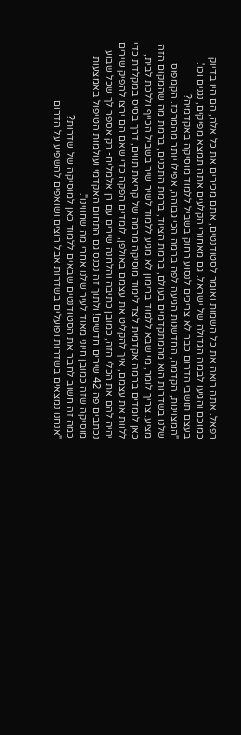רפאל. אתה רואה את כל השמות ואומר לסטודנטים, אתם מכירים את כל אלה, הם היו בדיוק כמוכם והגיעו לבמה הגדולה של ישראל. גם מאחורי הקלעים אתה תמצא מפיקים, נגנים וכו'.
בעצם תושבי הדרום כבר לא צריכים לנסוע רחוק בשביל ללמוד מוסיקה באקדמיה?
"המצוינות, הקדמה, החדשנות הגיעה לפה ברמה הכי גבוהה, אפילו יותר מהמרכז. הקמפוס שלנו בשדרות הוא מהמתקדמים בעולם, ברמת הציוד, ברמת התכנים, ברמת מה שהמקום הזה מציע. צריך לומר, מי שבא ללמוד ברימון לא מגיע ללמוד לשיר שיר בשביל הכייף וללכת לבית, כאן לומדים ברמה אקדמית לצד לימוד מוסיקה מרמה של קריאת תווים, דרך בסיס במקלדת כדי ללוות את עצמם, איך להקליט את עצמם באולפן, לומדים הפקה כדי שאם הם ירצו להפיק שירים יהיה להם את הכלי הזה, כמובן כתיבה והלחנה שירים עם רן אלמליח- רק אספר לך שכל שבוע נכתבים פה 42 שירים חדשים! ולתוך זה נכנס גם התחום האקדמי ועולמות הטיפול באמצעות מוסיקה שזה כמובן חיוני מאוד לעיר שלנו אחרי מה שחווינו".
כמה זה חשוב לחבר את הסטודנטים שבאים ללמוד כאן למוסיקה של שדרות?
"אנחנו נמצאים בשדרות ופועלים בשדרות אבל רוצים ושואפים להשפיע על הדרום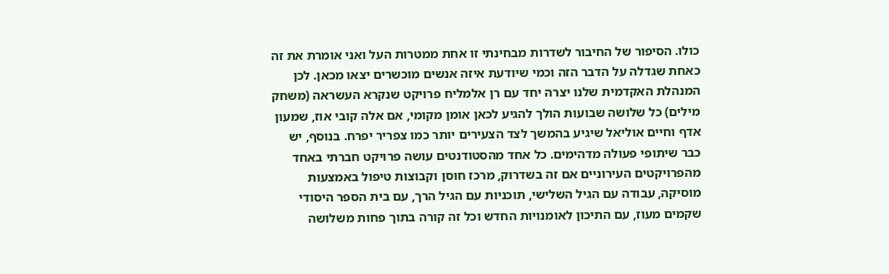כולו. הסיפור של החיבור לשדרות מבחינתי זו אחת ממטרות העל ואני אומרת את זה כאחת שגדלה על הדבר הזה וכמי שיודעת איזה אנשים מוכשרים יצאו מכאן. לכן המנהלת האקדמית שלנו יצרה יחד עם רן אלמליח פרויקט שנקרא העשראה (משחק מילים) כל שלושה שבועות הולך להגיע לכאן אומן מקומי, אם אלה קובי אוז, שמעון אדף וחיים אוליאל שיגיע בהמשך לצד הצעירים יותר כמו צפריר יפרח. בנוסף, יש כבר שיתופי פעולה מדהימים. כל אחד מהסטודנטים עושה פרויקט חברתי באחד מהפרויקטים העירוניים אם זה בשדרוק, מרכז חוסן וקבוצות טיפול באמצעות מוסיקה, עבודה עם הגיל השלישי, תוכניות עם הגיל הרך, עם בית הספר היסודי שקמים מעוז, עם התיכון לאומנויות החדש וכל זה קורה בתוך פחות משלושה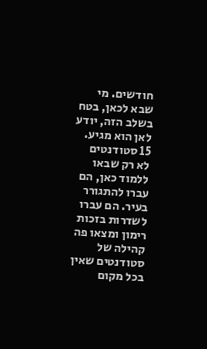חודשים. מי שבא לכאן, בטח בשלב הזה, יודע לאן הוא מגיע. 15 סטודנטים לא רק שבאו ללמוד כאן, הם עברו להתגורר בעיר. הם עברו לשדרות בזכות רימון ומצאו פה קהילה של סטודנטים שאין בכל מקום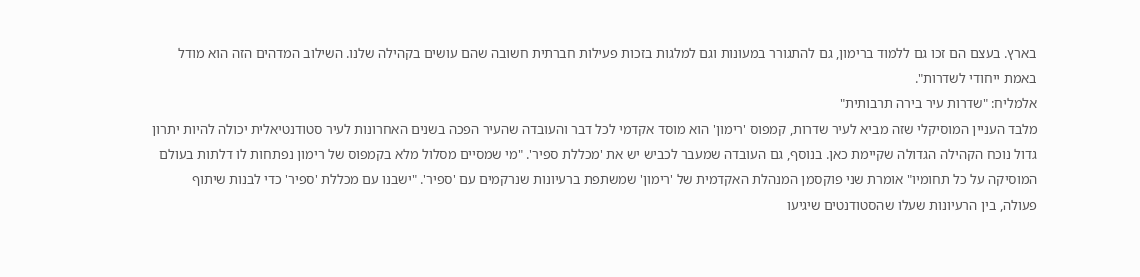בארץ. בעצם הם זכו גם ללמוד ברימון, גם להתגורר במעונות וגם למלגות בזכות פעילות חברתית חשובה שהם עושים בקהילה שלנו. השילוב המדהים הזה הוא מודל באמת ייחודי לשדרות".
אלמליח: "שדרות עיר בירה תרבותית"
מלבד העניין המוסיקלי שזה מביא לעיר שדרות, קמפוס 'רימון' הוא מוסד אקדמי לכל דבר והעובדה שהעיר הפכה בשנים האחרונות לעיר סטודנטיאלית יכולה להיות יתרון גדול נוכח הקהילה הגדולה שקיימת כאן. בנוסף, גם העובדה שמעבר לכביש יש את 'מכללת ספיר'. "מי שמסיים מסלול מלא בקמפוס של רימון נפתחות לו דלתות בעולם המוסיקה על כל תחומיו" אומרת שני פוקסמן המנהלת האקדמית של 'רימון' שמשתפת ברעיונות שנרקמים עם 'ספיר'. "ישבנו עם מכללת 'ספיר' כדי לבנות שיתוף פעולה, בין הרעיונות שעלו שהסטודנטים שיגיעו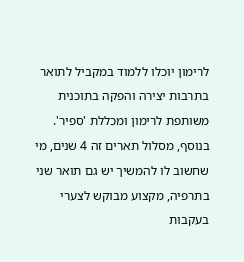לרימון יוכלו ללמוד במקביל לתואר בתרבות יצירה והפקה בתוכנית משותפת לרימון ומכללת 'ספיר'. בנוסף, מסלול תארים זה 4 שנים, מי שחשוב לו להמשיך יש גם תואר שני בתרפיה, מקצוע מבוקש לצערי בעקבות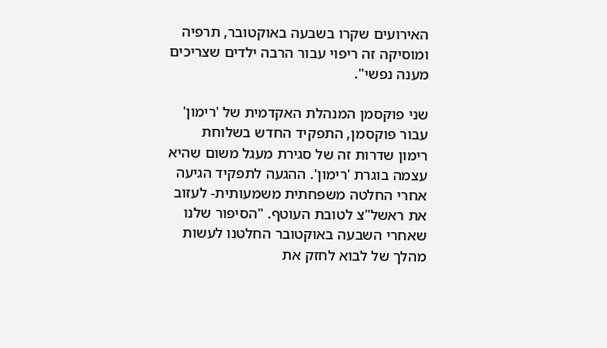האירועים שקרו בשבעה באוקטובר, תרפיה ומוסיקה זה ריפוי עבור הרבה ילדים שצריכים מענה נפשי".

שני פוקסמן המנהלת האקדמית של 'רימון'
עבור פוקסמן, התפקיד החדש בשלוחת רימון שדרות זה של סגירת מעגל משום שהיא עצמה בוגרת 'רימון'. ההגעה לתפקיד הגיעה אחרי החלטה משפחתית משמעותית- לעזוב את ראשל"צ לטובת העוטף. "הסיפור שלנו שאחרי השבעה באוקטובר החלטנו לעשות מהלך של לבוא לחזק את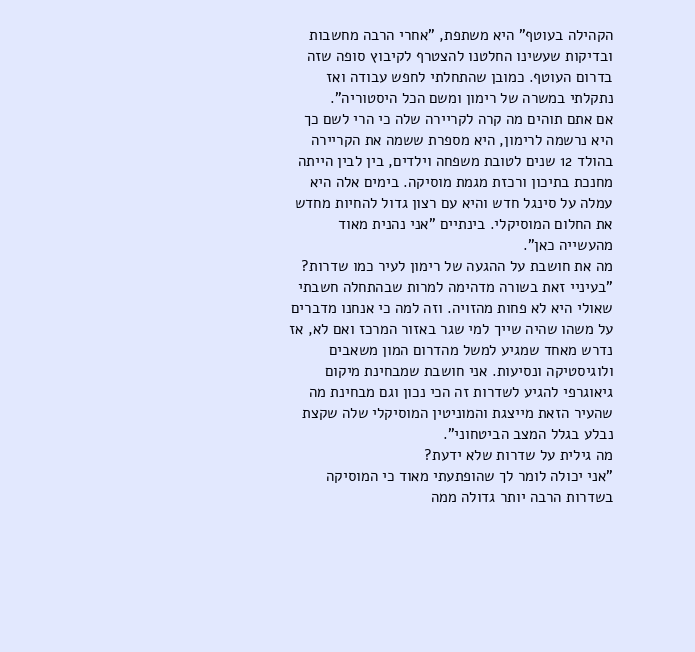הקהילה בעוטף" היא משתפת, "אחרי הרבה מחשבות ובדיקות שעשינו החלטנו להצטרף לקיבוץ סופה שזה בדרום העוטף. כמובן שהתחלתי לחפש עבודה ואז נתקלתי במשרה של רימון ומשם הכל היסטוריה".
אם אתם תוהים מה קרה לקריירה שלה כי הרי לשם כך היא נרשמה לרימון, היא מספרת ששמה את הקריירה בהולד 12 שנים לטובת משפחה וילדים, בין לבין הייתה מחנכת בתיכון ורכזת מגמת מוסיקה. בימים אלה היא עמלה על סינגל חדש והיא עם רצון גדול להחיות מחדש את החלום המוסיקלי. בינתיים "אני נהנית מאוד מהעשייה כאן".
מה את חושבת על ההגעה של רימון לעיר כמו שדרות?
"בעיניי זאת בשורה מדהימה למרות שבהתחלה חשבתי שאולי היא לא פחות מהזויה. וזה למה כי אנחנו מדברים על משהו שהיה שייך למי שגר באזור המרכז ואם לא, אז נדרש מאחד שמגיע למשל מהדרום המון משאבים ולוגיסטיקה ונסיעות. אני חושבת שמבחינת מיקום גיאוגרפי להגיע לשדרות זה הכי נכון וגם מבחינת מה שהעיר הזאת מייצגת והמוניטין המוסיקלי שלה שקצת נבלע בגלל המצב הביטחוני".
מה גילית על שדרות שלא ידעת?
"אני יכולה לומר לך שהופתעתי מאוד כי המוסיקה בשדרות הרבה יותר גדולה ממה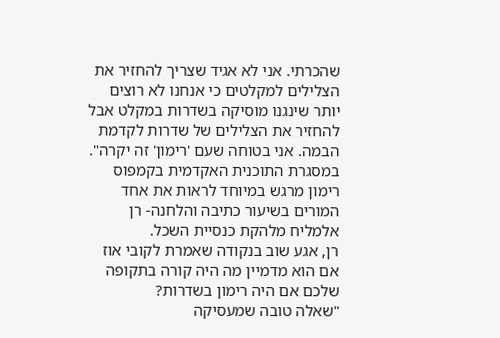שהכרתי. אני לא אגיד שצריך להחזיר את הצלילים למקלטים כי אנחנו לא רוצים יותר שינגנו מוסיקה בשדרות במקלט אבל להחזיר את הצלילים של שדרות לקדמת הבמה. אני בטוחה שעם 'רימון' זה יקרה".
במסגרת התוכנית האקדמית בקמפוס רימון מרגש במיוחד לראות את אחד המורים בשיעור כתיבה והלחנה- רן אלמליח מלהקת כנסיית השכל.
רן, אגע שוב בנקודה שאמרת לקובי אוז אם הוא מדמיין מה היה קורה בתקופה שלכם אם היה רימון בשדרות?
"שאלה טובה שמעסיקה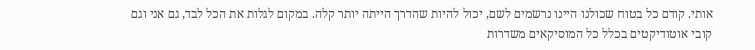אותי. קודם כל בטוח שכולנו היינו נרשמים לשם, יכול להיות שהדרך הייתה יותר קלה. במקום לגלות את הכל לבד, גם אני וגם קובי אוטודיקטים בכלל כל המוסיקאים משדרות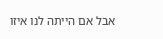אבל אם הייתה לנו איזו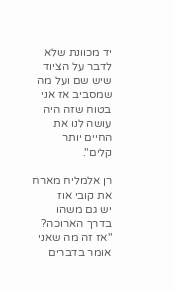יד מכוונת שלא לדבר על הציוד שיש שם ועל מה שמסביב אז אני בטוח שזה היה עושה לנו את החיים יותר קלים".

רן אלמליח מארח את קובי אוז
יש גם משהו בדרך הארוכה?
"אז זה מה שאני אומר בדברים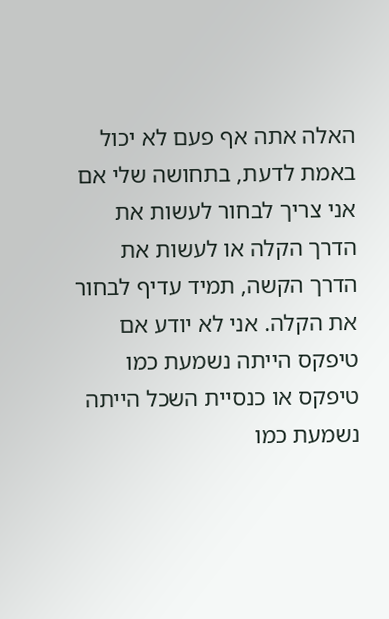האלה אתה אף פעם לא יכול באמת לדעת, בתחושה שלי אם אני צריך לבחור לעשות את הדרך הקלה או לעשות את הדרך הקשה, תמיד עדיף לבחור את הקלה. אני לא יודע אם טיפקס הייתה נשמעת כמו טיפקס או כנסיית השכל הייתה נשמעת כמו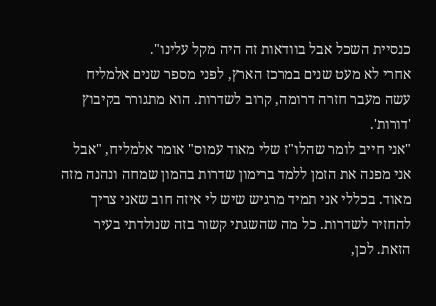כנסיית השכל אבל בוודאות זה היה מקל עלינו".
אחרי לא מעט שנים במרכז הארץ, לפני מספר שנים אלמליח עשה מעבר חזרה דרומה, קרוב לשדרות. הוא מתגורר בקיבוץ 'דורות'.
"אני חייב לומר שהלו"ז שלי מאוד עמוס" אומר אלמליח, "אבל אני מפנה את הזמן ללמד ברימון שדרות בהמון שמחה ונהנה מזה מאוד. בכללי אני תמיד מרגיש שיש לי איזה חוב שאני צריך להחזיר לשדרות. כל מה שהשגתי קשור בזה שנולדתי בעיר הזאת. לכן,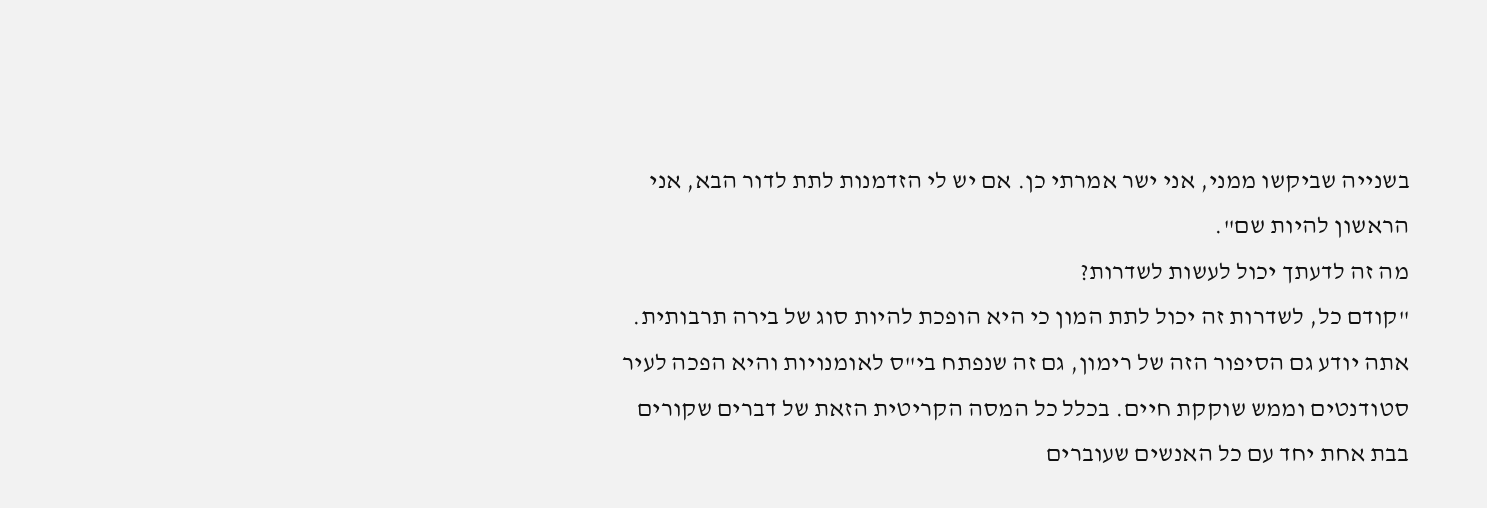בשנייה שביקשו ממני, אני ישר אמרתי כן. אם יש לי הזדמנות לתת לדור הבא, אני הראשון להיות שם".
מה זה לדעתך יכול לעשות לשדרות?
"קודם כל, לשדרות זה יכול לתת המון כי היא הופכת להיות סוג של בירה תרבותית. אתה יודע גם הסיפור הזה של רימון, גם זה שנפתח בי"ס לאומנויות והיא הפכה לעיר סטודנטים וממש שוקקת חיים. בכלל כל המסה הקריטית הזאת של דברים שקורים בבת אחת יחד עם כל האנשים שעוברים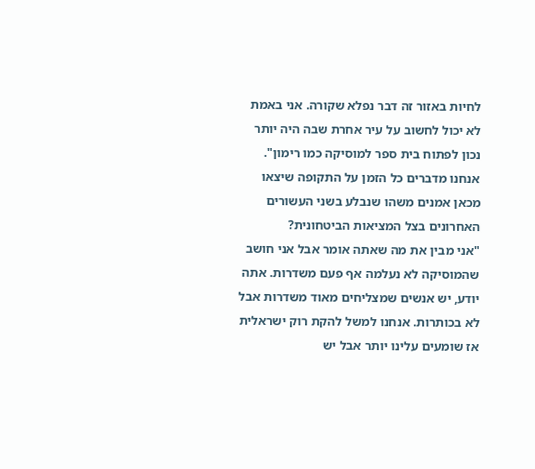לחיות באזור זה דבר נפלא שקורה. אני באמת לא יכול לחשוב על עיר אחרת שבה היה יותר נכון לפתוח בית ספר למוסיקה כמו רימון".
אנחנו מדברים כל הזמן על התקופה שיצאו מכאן אמנים משהו שנבלע בשני העשורים האחרונים בצל המציאות הביטחונית?
"אני מבין את מה שאתה אומר אבל אני חושב שהמוסיקה לא נעלמה אף פעם משדרות. אתה יודע, יש אנשים שמצליחים מאוד משדרות אבל לא בכותרות. אנחנו למשל להקת רוק ישראלית אז שומעים עלינו יותר אבל יש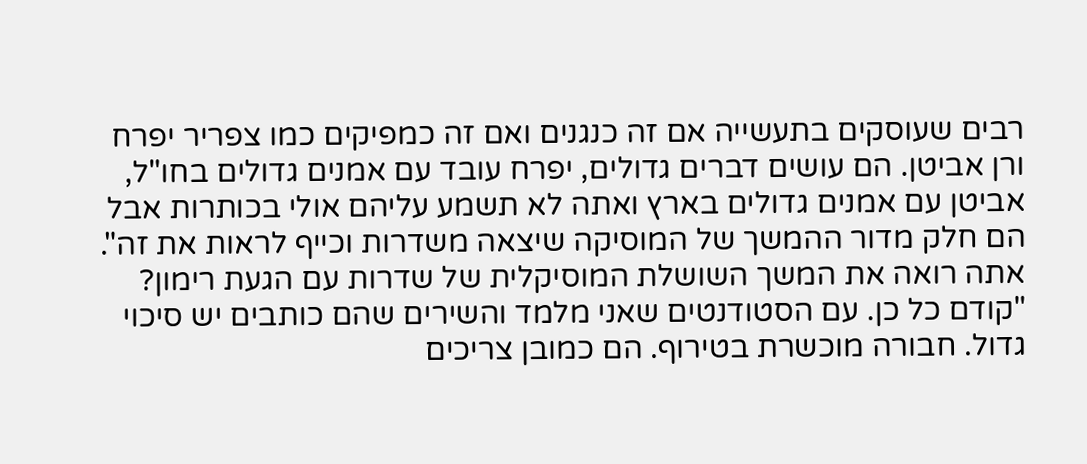רבים שעוסקים בתעשייה אם זה כנגנים ואם זה כמפיקים כמו צפריר יפרח ורן אביטן. הם עושים דברים גדולים, יפרח עובד עם אמנים גדולים בחו"ל, אביטן עם אמנים גדולים בארץ ואתה לא תשמע עליהם אולי בכותרות אבל הם חלק מדור ההמשך של המוסיקה שיצאה משדרות וכייף לראות את זה".
אתה רואה את המשך השושלת המוסיקלית של שדרות עם הגעת רימון?
"קודם כל כן. עם הסטודנטים שאני מלמד והשירים שהם כותבים יש סיכוי גדול. חבורה מוכשרת בטירוף. הם כמובן צריכים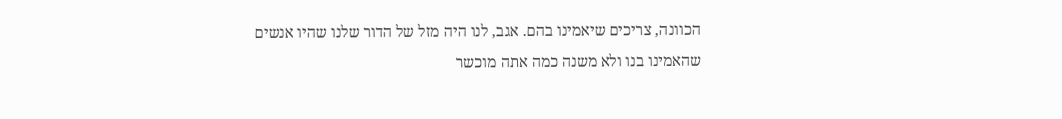הכוונה, צריכים שיאמינו בהם. אגב, לנו היה מזל של הדור שלנו שהיו אנשים שהאמינו בנו ולא משנה כמה אתה מוכשר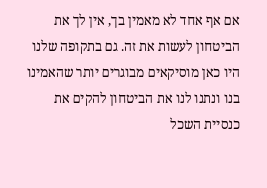אם אף אחד לא מאמין בך, אין לך את הביטחון לעשות את זה. גם בתקופה שלנו היו כאן מוסיקאים מבוגרים יותר שהאמינו בנו ונתנו לנו את הביטחון להקים את כנסיית השכל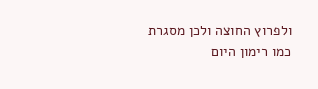ולפרוץ החוצה ולכן מסגרת כמו רימון היום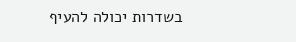בשדרות יכולה להעיף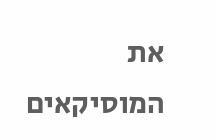את המוסיקאים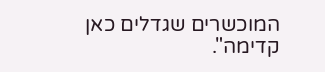המוכשרים שגדלים כאן קדימה".